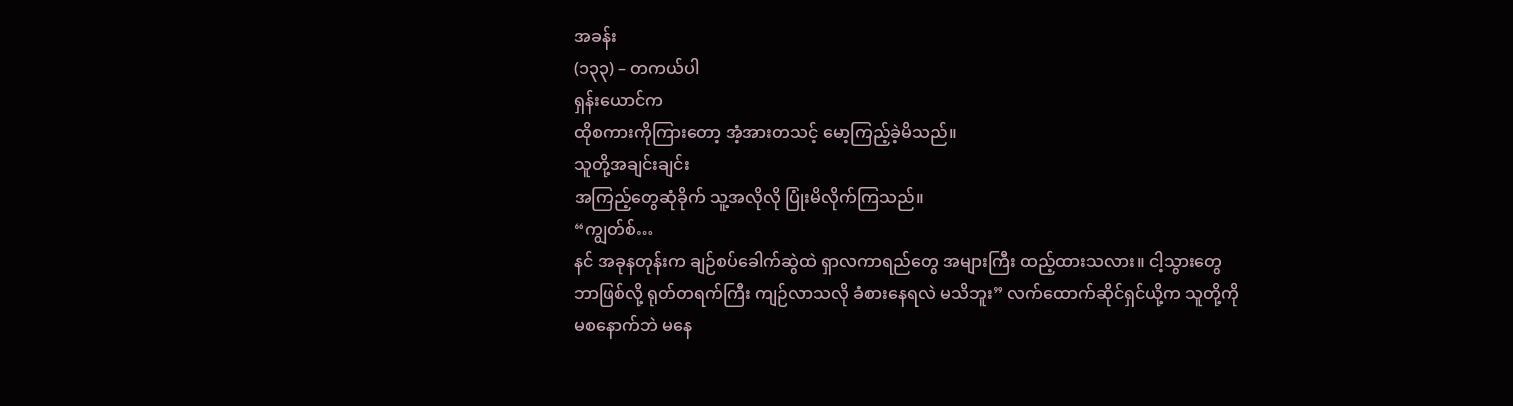အခန်း
(၁၃၃) – တကယ်ပါ
ရှန်းယောင်က
ထိုစကားကိုကြားတော့ အံ့အားတသင့် မော့ကြည့်ခဲ့မိသည်။
သူတို့အချင်းချင်း
အကြည့်တွေဆုံခိုက် သူ့အလိုလို ပြုံးမိလိုက်ကြသည်။
“ကျွတ်စ်…
နင် အခုနတုန်းက ချဉ်စပ်ခေါက်ဆွဲထဲ ရှာလကာရည်တွေ အများကြီး ထည့်ထားသလား။ ငါ့သွားတွေ
ဘာဖြစ်လို့ ရုတ်တရက်ကြီး ကျဉ်လာသလို ခံစားနေရလဲ မသိဘူး” လက်ထောက်ဆိုင်ရှင်ယို့က သူတို့ကို
မစနောက်ဘဲ မနေ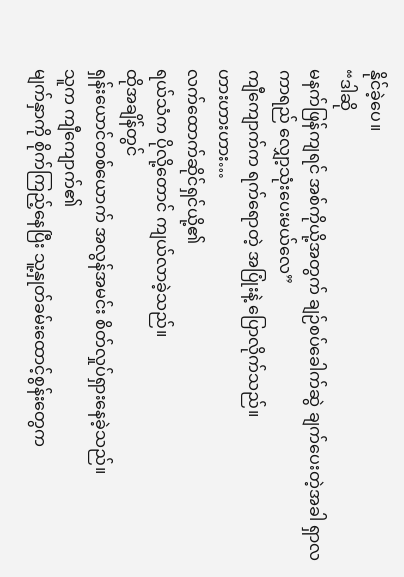နိုင်ခဲ့ပေ။
“ဒါဆို
မနက်ဖြန်ကျရင် အစ်ကိုယို့အတွက် ချဉ်စပ်ခေါက်ဆွဲ ချက်ပေးတဲ့အခါ ရှာလကာရည် လျှော့သုံးပေးမယ်လေ”
ကျီကျောက်က ရက်ရောတဲ့ အပြုံးနဲ့ ပြောလိုက်သည်။
ဟားဟားဟား…
လက်ထောက်ဆိုင်ရှင်ယို့၏
ရယ်သံက ပိုလို့တောင် ကျယ်လာခဲ့သည်။
ထိုအချိန်တွင်
ရှန်းယောင်တစ်ယောက် အလွန်အမင်း စိတ်လှုပ်ရှားနေခဲ့သည်။
သူက ကျီကျောက်၏
မျက်နှာကို စိုက်ကြည့်နေပြီး သူ့နှုတ်ခမ်းထောင့်စွန်းတွေက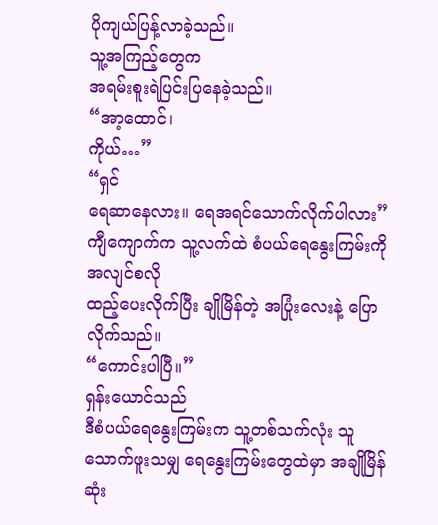ပိုကျယ်ပြန့်လာခဲ့သည်။
သူ့အကြည့်တွေက
အရမ်းစူးရဲပြင်းပြနေခဲ့သည်။
“အာ့ထောင်၊
ကိုယ်…”
“ရှင်
ရေဆာနေလား။ ရေအရင်သောက်လိုက်ပါလား” ကျီကျောက်က သူ့လက်ထဲ စံပယ်ရေနွေးကြမ်းကို အလျင်စလို
ထည့်ပေးလိုက်ပြီး ချိုမြိန်တဲ့ အပြုံးလေးနဲ့ ပြောလိုက်သည်။
“ကောင်းပါပြီ။”
ရှန်းယောင်သည်
ဒီစံပယ်ရေနွေးကြမ်းက သူ့တစ်သက်လုံး သူသောက်ဖူးသမျှ ရေနွေးကြမ်းတွေထဲမှာ အချိုမြိန်ဆုံး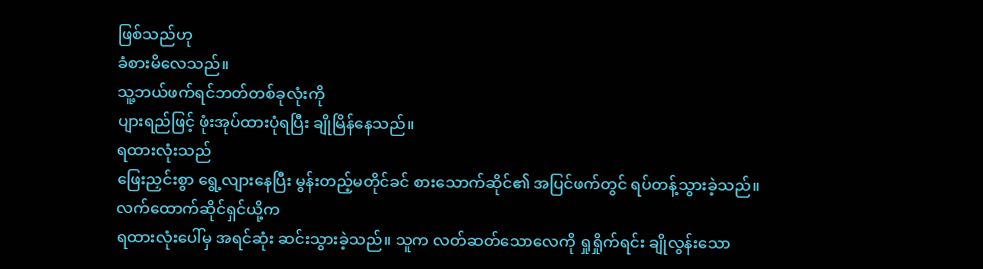ဖြစ်သည်ဟု
ခံစားမိလေသည်။
သူ့ဘယ်ဖက်ရင်ဘတ်တစ်ခုလုံးကို
ပျားရည်ဖြင့် ဖုံးအုပ်ထားပုံရပြီး ချိုမြိန်နေသည်။
ရထားလုံးသည်
ဖြေးညှင်းစွာ ရွေ့လျားနေပြီး မွန်းတည့်မတိုင်ခင် စားသောက်ဆိုင်၏ အပြင်ဖက်တွင် ရပ်တန့်သွားခဲ့သည်။
လက်ထောက်ဆိုင်ရှင်ယို့က
ရထားလုံးပေါ်မှ အရင်ဆုံး ဆင်းသွားခဲ့သည်။ သူက လတ်ဆတ်သောလေကို ရှုရှိုက်ရင်း ချိုလွန်းသော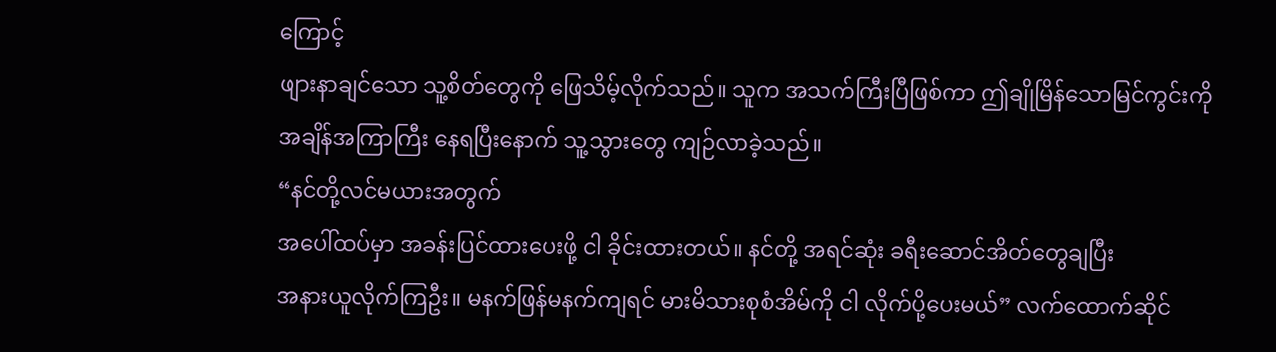ကြောင့်
ဖျားနာချင်သော သူ့စိတ်တွေကို ဖြေသိမ့်လိုက်သည်။ သူက အသက်ကြီးပြီဖြစ်ကာ ဤချိုမြိန်သောမြင်ကွင်းကို
အချိန်အကြာကြီး နေရပြီးနောက် သူ့သွားတွေ ကျဉ်လာခဲ့သည်။
“နင်တို့လင်မယားအတွက်
အပေါ်ထပ်မှာ အခန်းပြင်ထားပေးဖို့ ငါ ခိုင်းထားတယ်။ နင်တို့ အရင်ဆုံး ခရီးဆောင်အိတ်တွေချပြီး
အနားယူလိုက်ကြဦး။ မနက်ဖြန်မနက်ကျရင် မားမိသားစုစံအိမ်ကို ငါ လိုက်ပို့ပေးမယ်” လက်ထောက်ဆိုင်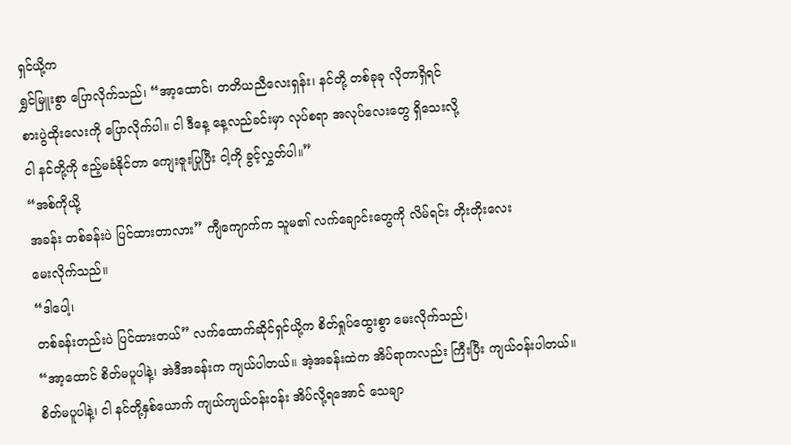ရှင်ယို့က
ရွှင်မြူးစွာ ပြောလိုက်သည်၊ “အာ့ထောင်၊ တတိယညီလေးရှန်း၊ နင်တို့ တစ်ခုခု လိုတာရှိရင်
စားပွဲထိုးလေးကို ပြောလိုက်ပါ။ ငါ ဒီနေ့ နေ့လည်ခင်းမှာ လုပ်စရာ အလုပ်လေးတွေ ရှိသေးလို့
ငါ နင်တို့ကို ဧည့်မခံနိုင်တာ ကျေးဇူးပြုပြီး ငါ့ကို ခွင့်လွှတ်ပါ။”
“အစ်ကိုယို့
အခန်း တစ်ခန်းပဲ ပြင်ထားတာလား” ကျီကျောက်က သူမ၏ လက်ချောင်းတွေကို လိမ်ရင်း တိုးတိုးလေး
မေးလိုက်သည်။
“ဒါပေါ့၊
တစ်ခန်းတည်းပဲ ပြင်ထားတယ်” လက်ထောက်ဆိုင်ရှင်ယို့က စိတ်ရှုပ်ထွေးစွာ မေးလိုက်သည်၊
“အာ့ထောင် စိတ်မပူပါနဲ့၊ အဲဒီအခန်းက ကျယ်ပါတယ်။ အဲ့အခန်းထဲက အိပ်ရာကလည်း ကြီးပြီး ကျယ်ဝန်းပါတယ်။
စိတ်မပူပါနဲ့၊ ငါ နင်တို့နှစ်ယောက် ကျယ်ကျယ်ဝန်းဝန်း အိပ်လို့ရအောင် သေချာ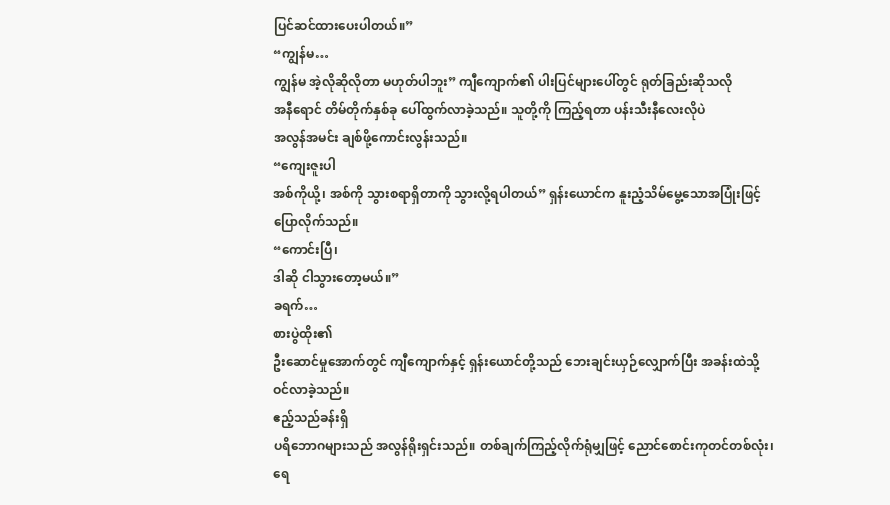ပြင်ဆင်ထားပေးပါတယ်။”
“ကျွန်မ…
ကျွန်မ အဲ့လိုဆိုလိုတာ မဟုတ်ပါဘူး” ကျီကျောက်၏ ပါးပြင်များပေါ်တွင် ရုတ်ခြည်းဆိုသလို
အနီရောင် တိမ်တိုက်နှစ်ခု ပေါ်ထွက်လာခဲ့သည်။ သူတို့ကို ကြည့်ရတာ ပန်းသီးနီလေးလိုပဲ
အလွန်အမင်း ချစ်ဖို့ကောင်းလွန်းသည်။
“ကျေးဇူးပါ
အစ်ကိုယို့၊ အစ်ကို သွားစရာရှိတာကို သွားလို့ရပါတယ်” ရှန်းယောင်က နူးညံ့သိမ်မွေ့သောအပြုံးဖြင့်
ပြောလိုက်သည်။
“ကောင်းပြီ၊
ဒါဆို ငါသွားတော့မယ်။”
ခရက်…
စားပွဲထိုး၏
ဦးဆောင်မှုအောက်တွင် ကျီကျောက်နှင့် ရှန်းယောင်တို့သည် ဘေးချင်းယှဉ်လျှောက်ပြီး အခန်းထဲသို့
ဝင်လာခဲ့သည်။
ဧည့်သည်ခန်းရှိ
ပရိဘောဂများသည် အလွန်ရိုးရှင်းသည်။ တစ်ချက်ကြည့်လိုက်ရုံမျှဖြင့် ညောင်စောင်းကုတင်တစ်လုံး၊
ရေ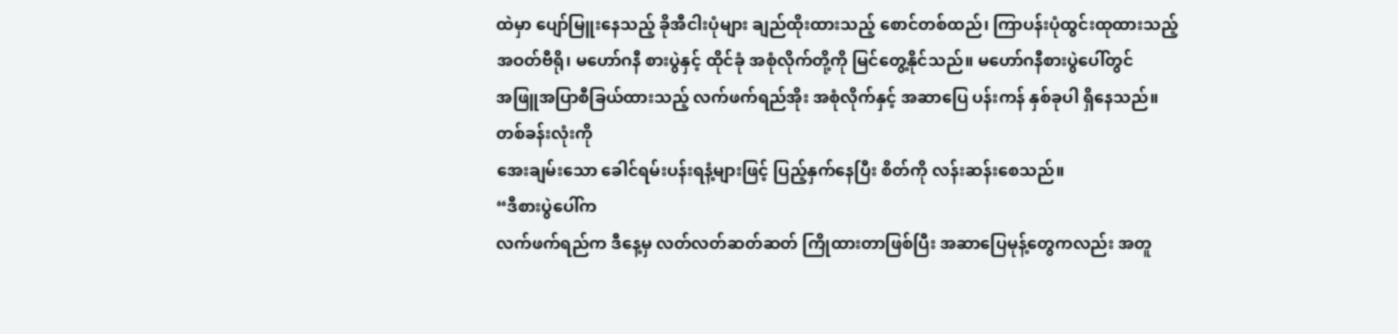ထဲမှာ ပျော်မြူးနေသည့် ခိုအီငါးပုံများ ချည်ထိုးထားသည့် စောင်တစ်ထည်၊ ကြာပန်းပုံထွင်းထုထားသည့်
အဝတ်ဗီရို၊ မဟော်ဂနီ စားပွဲနှင့် ထိုင်ခုံ အစုံလိုက်တို့ကို မြင်တွေ့နိုင်သည်။ မဟော်ဂနီစားပွဲပေါ်တွင်
အဖြူအပြာစီခြယ်ထားသည့် လက်ဖက်ရည်အိုး အစုံလိုက်နှင့် အဆာပြေ ပန်းကန် နှစ်ခုပါ ရှိနေသည်။
တစ်ခန်းလုံးကို
အေးချမ်းသော ခေါင်ရမ်းပန်းရနံ့များဖြင့် ပြည့်နှက်နေပြီး စိတ်ကို လန်းဆန်းစေသည်။
“ဒီစားပွဲပေါ်က
လက်ဖက်ရည်က ဒီနေ့မှ လတ်လတ်ဆတ်ဆတ် ကြိုထားတာဖြစ်ပြီး အဆာပြေမုန့်တွေကလည်း အတူ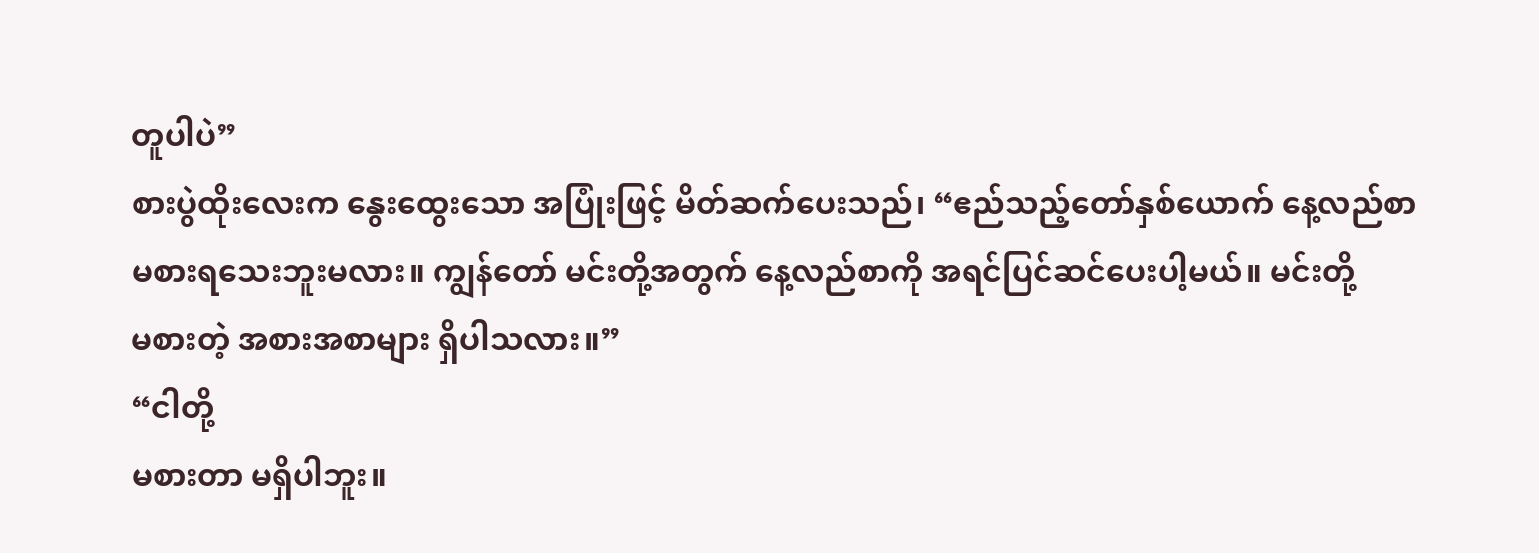တူပါပဲ”
စားပွဲထိုးလေးက နွေးထွေးသော အပြုံးဖြင့် မိတ်ဆက်ပေးသည်၊ “ဧည်သည့်တော်နှစ်ယောက် နေ့လည်စာ
မစားရသေးဘူးမလား။ ကျွန်တော် မင်းတို့အတွက် နေ့လည်စာကို အရင်ပြင်ဆင်ပေးပါ့မယ်။ မင်းတို့
မစားတဲ့ အစားအစာများ ရှိပါသလား။”
“ငါတို့
မစားတာ မရှိပါဘူး။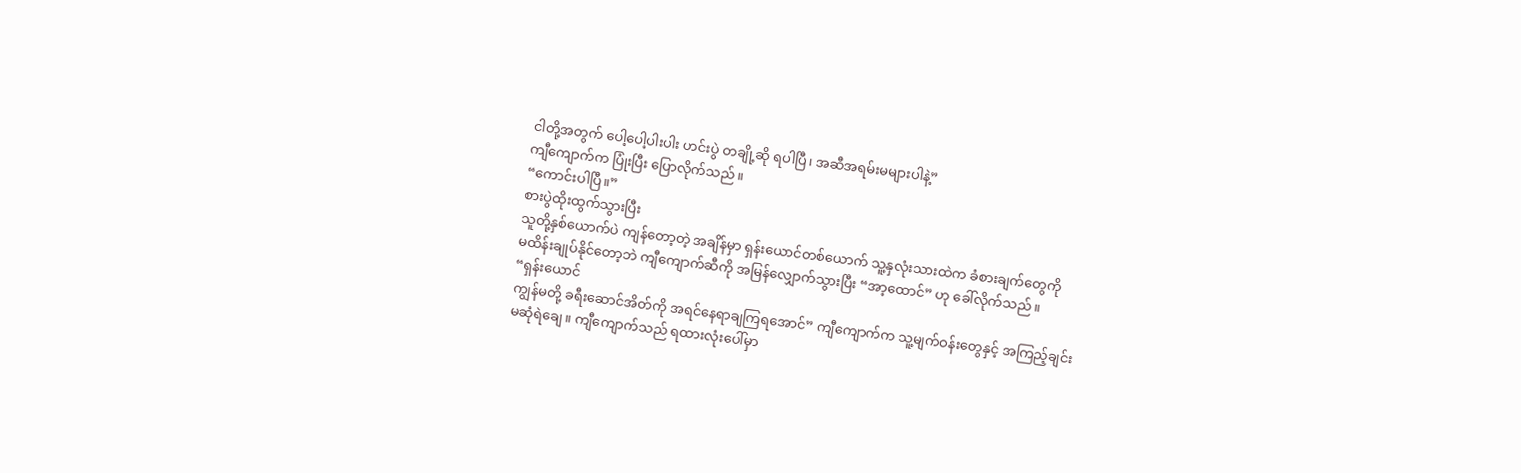ငါတို့အတွက် ပေါ့ပေါ့ပါးပါး ဟင်းပွဲ တချို့ဆို ရပါပြီ၊ အဆီအရမ်းမများပါနဲ့”
ကျီကျောက်က ပြုံးပြီး ပြောလိုက်သည်။
“ကောင်းပါပြီ။”
စားပွဲထိုးထွက်သွားပြီး
သူတို့နှစ်ယောက်ပဲ ကျန်တော့တဲ့ အချိန်မှာ ရှန်းယောင်တစ်ယောက် သူ့နှလုံးသားထဲက ခံစားချက်တွေကို
မထိန်းချုပ်နိုင်တော့ဘဲ ကျီကျောက်ဆီကို အမြန်လျှောက်သွားပြီး “အာ့ထောင်” ဟု ခေါ်လိုက်သည်။
“ရှန်းယောင်
ကျွန်မတို့ ခရီးဆောင်အိတ်ကို အရင်နေရာချကြရအောင်” ကျီကျောက်က သူ့မျက်ဝန်းတွေနှင့် အကြည့်ချင်း
မဆုံရဲချေ။ ကျီကျောက်သည် ရထားလုံးပေါ်မှာ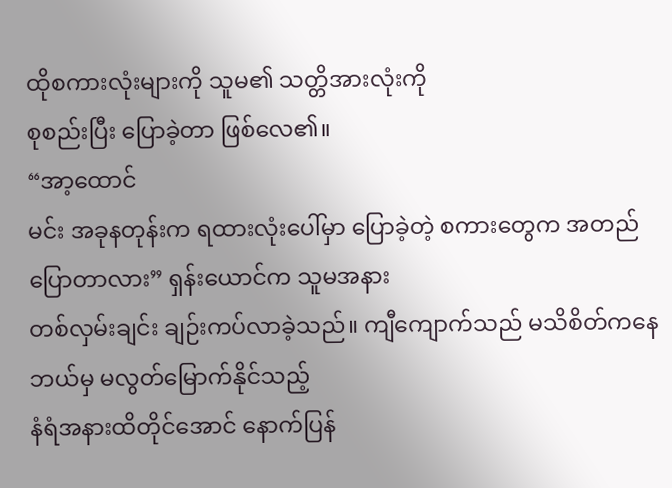ထိုစကားလုံးများကို သူမ၏ သတ္တိအားလုံးကို
စုစည်းပြီး ပြောခဲ့တာ ဖြစ်လေ၏။
“အာ့ထောင်
မင်း အခုနတုန်းက ရထားလုံးပေါ်မှာ ပြောခဲ့တဲ့ စကားတွေက အတည်ပြောတာလား” ရှန်းယောင်က သူမအနား
တစ်လှမ်းချင်း ချဉ်းကပ်လာခဲ့သည်။ ကျီကျောက်သည် မသိစိတ်ကနေ ဘယ်မှ မလွတ်မြောက်နိုင်သည့်
နံရံအနားထိတိုင်အောင် နောက်ပြန်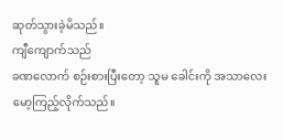ဆုတ်သွားခဲ့မိသည်။
ကျီကျောက်သည်
ခဏလောက် စဉ်းစားပြီးတော့ သူမ ခေါင်းကို အသာလေး မော့ကြည့်လိုက်သည်။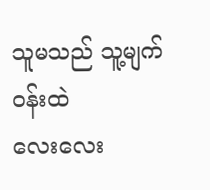သူမသည် သူ့မျက်ဝန်းထဲ
လေးလေး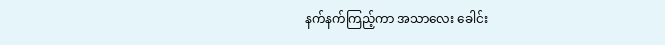နက်နက်ကြည့်ကာ အသာလေး ခေါင်း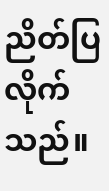ညိတ်ပြလိုက်သည်။